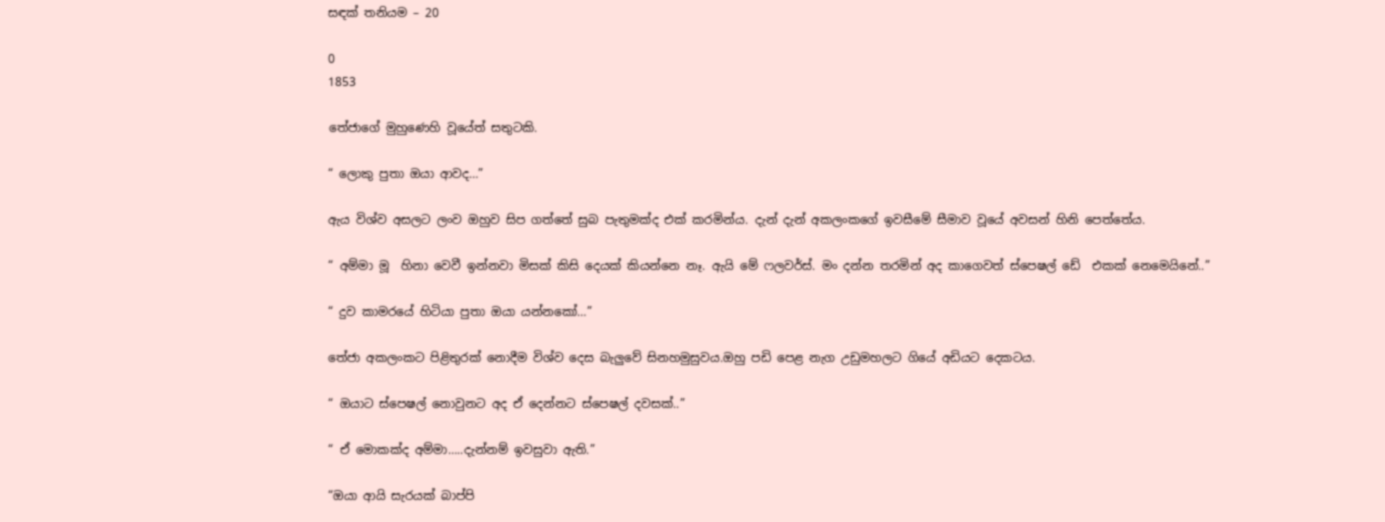සඳක් තනියම – 20

0
1853

තේජාගේ මුහුණෙහි වූයේත් සතුටකි.

“ ලොකු පුතා ඔයා ආවද…”

ඇය විශ්ව අසලට ලංව ඔහුව සිප ගත්තේ සුබ පැතුමක්ද එක් කරමින්ය. දැන් දැන් අකලංකගේ ඉවසීමේ සීමාව වූයේ අවසන් හිනි පෙත්තේය.

“ අම්මා මූ  හිනා වෙවී ඉන්නවා මිසක් කිසි දෙයක් කියන්නෙ නෑ. ඇයි මේ ෆලවර්ස්. මං දන්න තරමින් අද කාගෙවත් ස්පෙෂල් ඩේ  එකක් නෙමෙයිනේ..”

“ දුව කාමරයේ හිටියා පුතා ඔයා යන්නකෝ…”

තේජා අකලංකට පිළිතුරක් නොදීම විශ්ව දෙස බැලුවේ සිනහමුසුවය.ඔහු පඩි පෙළ නැග උඩුමහලට ගියේ අඩියට දෙකටය.

“ ඔයාට ස්පෙෂල් නොවුනට අද ඒ දෙන්නට ස්පෙෂල් දවසක්..”

“ ඒ මොකක්ද අම්මා…..දැන්නම් ඉවසුවා ඇති.”

“ඔයා ආයි සැරයක් බාප්පි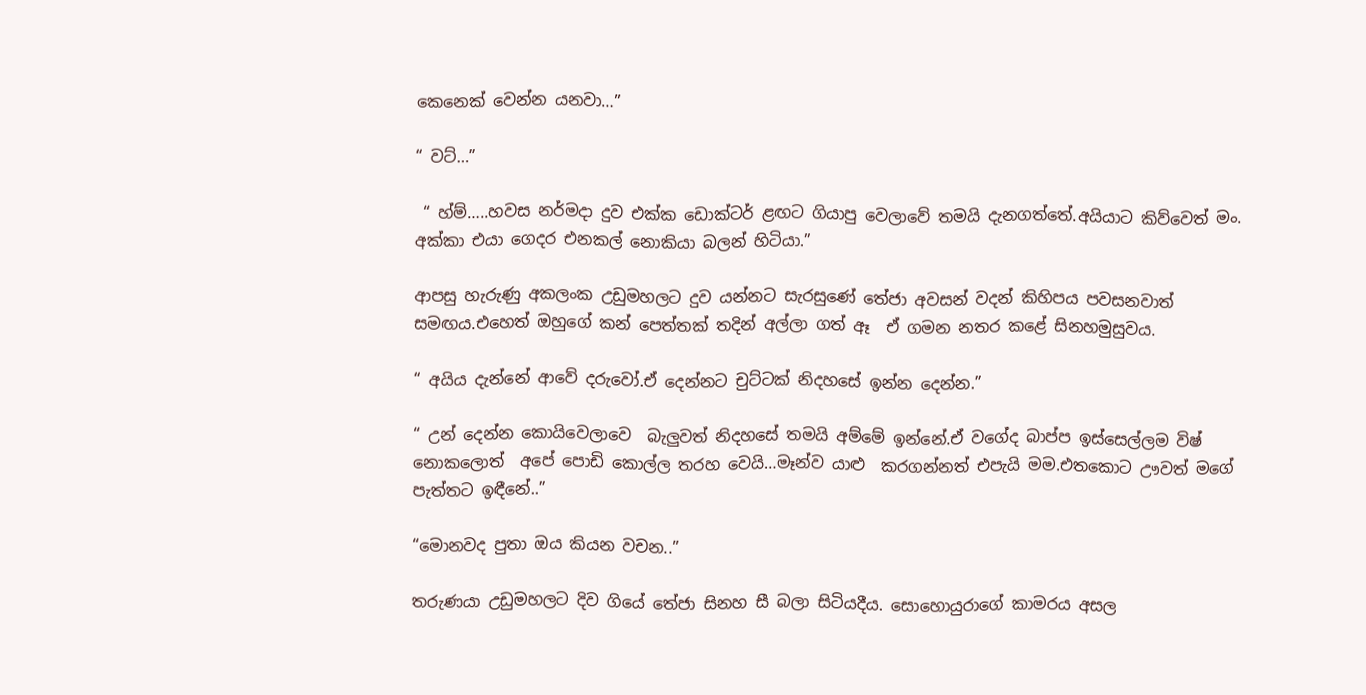කෙනෙක් වෙන්න යනවා…”

“ වට්…”

 “ හ්ම්…..හවස නර්මදා දුව එක්ක ඩොක්ටර් ළඟට ගියාපු වෙලාවේ තමයි දැනගත්තේ.අයියාට කිව්වෙත් මං. අක්කා එයා ගෙදර එනකල් නොකියා බලන් හිටියා.”

ආපසු හැරුණු අකලංක උඩුමහලට දුව යන්නට සැරසුණේ තේජා අවසන් වදන් කිහිපය පවසනවාත් සමඟය.එහෙත් ඔහුගේ කන් පෙත්තක් තදින් අල්ලා ගත් ඈ  ඒ ගමන නතර කළේ සිනහමුසුවය.

“ අයිය දැන්නේ ආවේ දරුවෝ.ඒ දෙන්නට චුට්ටක් නිදහසේ ඉන්න දෙන්න.”

“ උන් දෙන්න කොයිවෙලාවෙ  බැලුවත් නිදහසේ තමයි අම්මේ ඉන්නේ.ඒ වගේද බාප්ප ඉස්සෙල්ලම විෂ් නොකලොත්  අපේ පොඩි කොල්ල තරහ වෙයි…මෑන්ව යාළු  කරගන්නත් එපැයි මම.එතකොට ඌවත් මගේ පැත්තට ඉඳීනේ..”

“මොනවද පුතා ඔය කියන වචන..”

තරුණයා උඩුමහලට දිව ගියේ තේජා සිනහ සී බලා සිටියදීය. සොහොයුරාගේ කාමරය අසල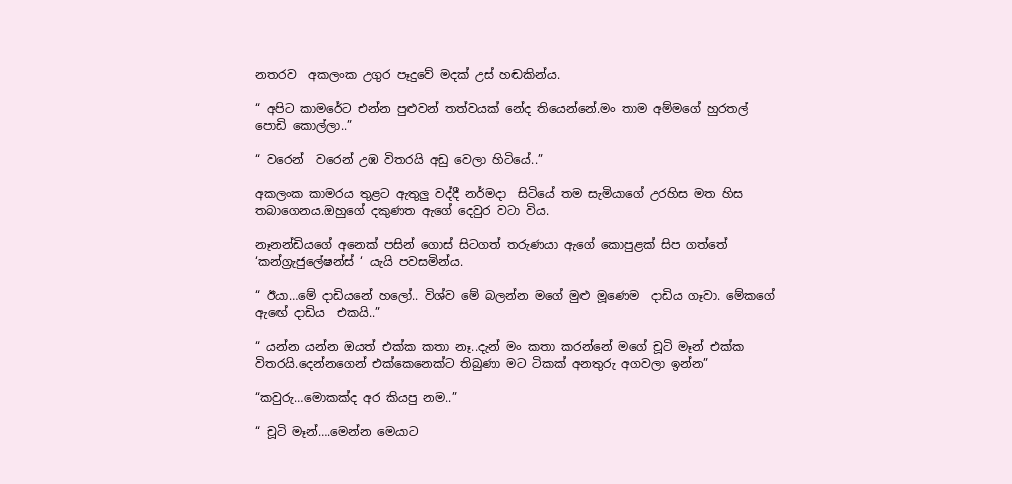නතරව  අකලංක උගුර පෑදුවේ මදක් උස් හඬකින්ය.

“ අපිට කාමරේට එන්න පුළුවන් තත්වයක් නේද තියෙන්නේ.මං තාම අම්මගේ හුරතල් පොඩි කොල්ලා..”

“ වරෙන්  වරෙන් උඹ විතරයි අඩු වෙලා හිටියේ..”

අකලංක කාමරය තුළට ඇතුලු වද්දී නර්මදා  සිටියේ තම සැමියාගේ උරහිස මත හිස තබාගෙනය.ඔහුගේ දකුණත ඇගේ දෙවුර වටා විය.

නෑනන්ඩියගේ අනෙක් පසින් ගොස් සිටගත් තරුණයා ඇගේ කොපුළක් සිප ගත්තේ ‘කන්ග්‍රැජුලේෂන්ස් ‘ යැයි පවසමින්ය.

“ ඊයා…මේ දාඩියනේ හලෝ.. විශ්ව මේ බලන්න මගේ මුළු මූණෙම  දාඩිය ගෑවා. මේකගේ ඇඟේ දාඩිය  එකයි..”

“ යන්න යන්න ඔයත් එක්ක කතා නෑ..දැන් මං කතා කරන්නේ මගේ චූටි මෑන් එක්ක විතරයි.දෙන්නගෙන් එක්කෙනෙක්ට තිබුණා මට ටිකක් අනතුරු අගවලා ඉන්න”

“කවුරු…මොකක්ද අර කියපු නම..”

“ චූටි මෑන්….මෙන්න මෙයාට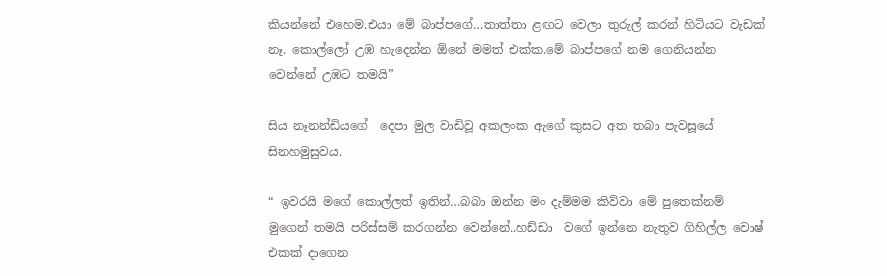කියන්නේ එහෙම.එයා මේ බාප්පගේ…තාත්තා ළඟට වෙලා තුරුල් කරන් හිටියට වැඩක් නෑ. කොල්ලෝ උඹ හැදෙන්න ඕනේ මමත් එක්ක.මේ බාප්පගේ නම ගෙනියන්න වෙන්නේ උඹට තමයි”

සිය නෑනන්ඩියගේ  දෙපා මුල වාඩිවූ අකලංක ඇගේ කුසට අත තබා පැවසූයේ සිනහමුසුවය.

“ ඉවරයි මගේ කොල්ලත් ඉතින්…බබා ඔන්න මං දැම්මම කිව්වා මේ පුතෙක්නම් මුගෙන් තමයි පරිස්සම් කරගන්න වෙන්නේ..හඩ්ඩා  වගේ ඉන්නෙ නැතුව ගිහිල්ල වොෂ් එකක් දාගෙන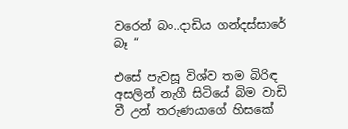වරෙන් බං..දාඩිය ගන්දස්සාරේ බෑ “

එසේ පැවසූ විශ්ව තම බිරිඳ අසලින් නැගී සිටියේ බිම වාඩි  වී උන් තරුණයාගේ හිසකේ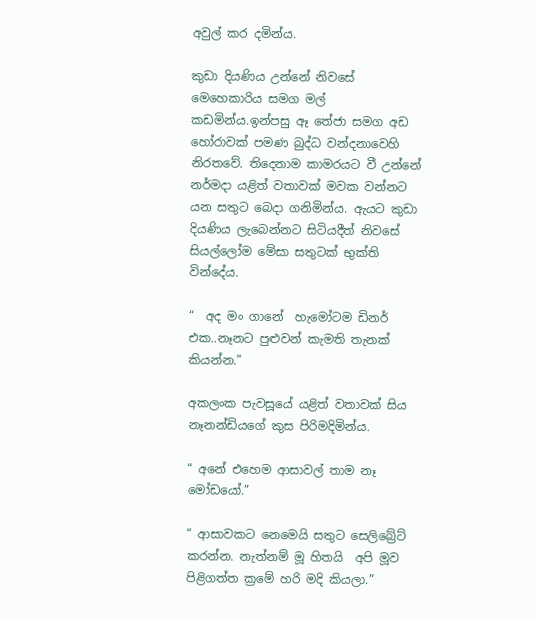අවුල් කර දමින්ය.

කුඩා දියණිය උන්නේ නිවසේ මෙහෙකාරිය සමග මල් කඩමින්ය.ඉන්පසු ඈ තේජා සමග අඩ හෝරාවක් පමණ බුද්ධ වන්දනාවෙහි නිරතවේ. තිදෙනාම කාමරයට වී උන්නේ නර්මදා යළිත් වතාවක් මවක වන්නට යන සතුට බෙදා ගනිමින්ය. ඇයට කුඩා දියණිය ලැබෙන්නට සිටියදීත් නිවසේ සියල්ලෝම මේසා සතුටක් භුක්ති වින්දේය.

“  අද මං ගානේ  හැමෝටම ඩිනර් එක..නෑනට පුළුවන් කැමති තැනක් කියන්න.”

අකලංක පැවසූයේ යළිත් වතාවක් සිය නෑනන්ඩියගේ කුස පිරිමදිමින්ය.

“ අනේ එහෙම ආසාවල් තාම නෑ මෝඩයෝ.”

“ ආසාවකට නෙමෙයි සතුට සෙලිබ්‍රේට් කරන්න. නැත්නම් මූ හිතයි  අපි මූව පිළිගත්ත ක්‍රමේ හරි මදි කියලා.”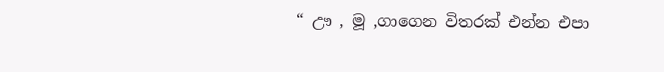“ ඌ , මූ ,ගාගෙන විතරක් එන්න එපා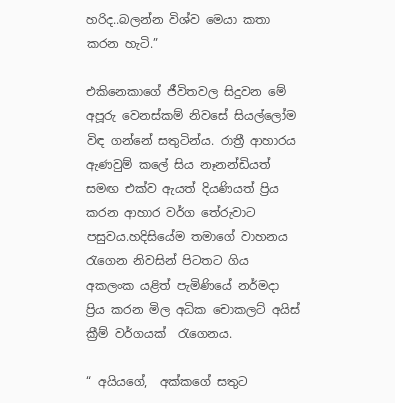හරිද..බලන්න විශ්ව මෙයා කතා කරන හැටි.”

එකිනෙකාගේ ජීවිතවල සිදුවන මේ අපූරු වෙනස්කම් නිවසේ සියල්ලෝම විඳ ගන්නේ සතුටින්ය. රාත්‍රී ආහාරය ඇණවුම් කලේ සිය නෑනන්ඩියත් සමඟ එක්ව ඇයත් දියණියත් ප්‍රිය කරන ආහාර වර්ග තේරුවාට පසුවය.හදිසියේම තමාගේ වාහනය රැගෙන නිවසින් පිටතට ගිය අකලංක යළිත් පැමිණියේ නර්මදා ප්‍රිය කරන මිල අධික චොකලට් අයිස් ක්‍රීම් වර්ගයක්  රැගෙනය.

“ අයියගේ,  අක්කගේ සතුට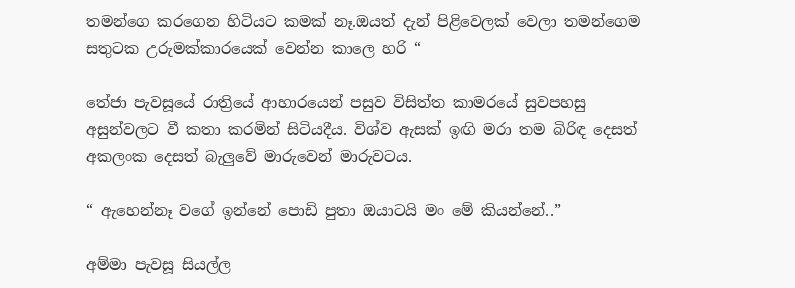තමන්ගෙ කරගෙන හිටියට කමක් නෑ.ඔයත් දැන් පිළිවෙලක් වෙලා තමන්ගෙම  සතුටක උරුමක්කාරයෙක් වෙන්න කාලෙ හරි “

තේජා පැවසූයේ රාත්‍රියේ ආහාරයෙන් පසුව විසිත්ත කාමරයේ සුවපහසු අසුන්වලට වී කතා කරමින් සිටියදීය. විශ්ව ඇසක් ඉඟි මරා තම බිරිඳ දෙසත් අකලංක දෙසත් බැලුවේ මාරුවෙන් මාරුවටය.

“ ඇහෙන්නෑ වගේ ඉන්නේ පොඩි පුතා ඔයාටයි මං මේ කියන්නේ..”

අම්මා පැවසූ සියල්ල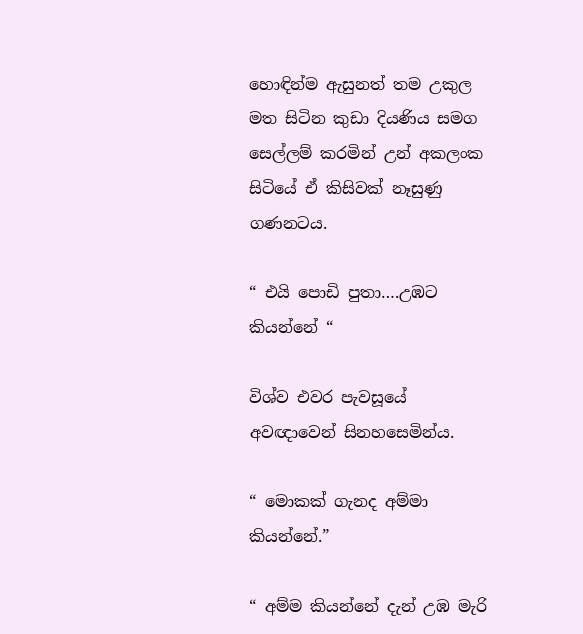හොඳින්ම ඇසුනත් තම උකුල මත සිටින කුඩා දියණිය සමග සෙල්ලම් කරමින් උන් අකලංක සිටියේ ඒ කිසිවක් නෑසුණු ගණනටය.

“ එයි පොඩි පුතා….උඹට කියන්නේ “

විශ්ව එවර පැවසූයේ අවඥාවෙන් සිනහසෙමින්ය.

“ මොකක් ගැනද අම්මා කියන්නේ.”

“ අම්ම කියන්නේ දැන් උඹ මැරි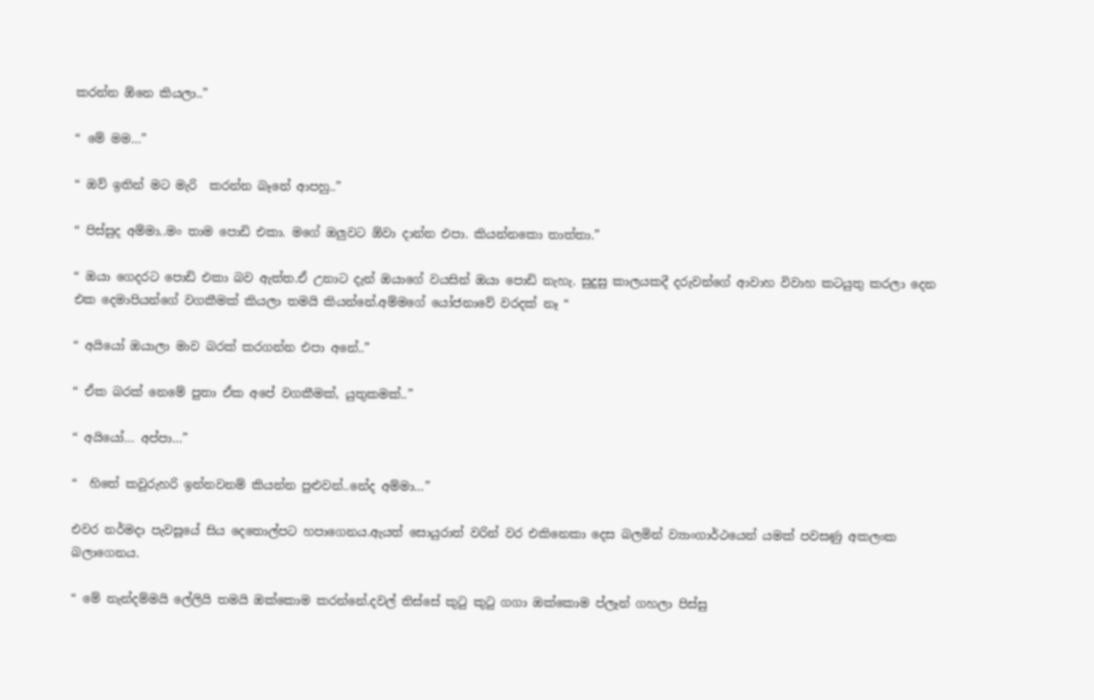කරන්න ඕනෙ කියලා..”

“ මේ මම…”

“ ඔව් ඉතින් මට මැරි  කරන්න බෑනේ ආපහු..”

“ පිස්සුද අම්මා..මං තාම පොඩි එකා. මගේ ඔලුවට ඕවා දාන්න එපා. කියන්නකො තාත්තා.”

“ ඔයා ගෙදරට පොඩි එකා බව ඇත්ත.ඒ උනාට දැන් ඔයාගේ වයසින් ඔයා පොඩි නැහැ. සුදුසු කාලයකදී දරුවන්ගේ ආවාහ විවාහ කටයුතු කරලා දෙන එක දෙමාපියන්ගේ වගකීමක් කියලා තමයි කියන්නේ.අම්මගේ යෝජනාවේ වරදක් නෑ “

“ අයියෝ ඔයාලා මාව බරක් කරගන්න එපා අනේ..”

“ ඒක බරක් නෙමේ පුතා ඒක අපේ වගකීමක්, යුතුකමක්..”

“ අයියෝ… අප්පා…”

“  හිතේ කවුරුහරි ඉන්නවනම් කියන්න පුළුවන්..නේද අම්මා…”

එවර නර්මදා පැවසූයේ සිය දෙතොල්පට හපාගෙනය.ඇයත් සොයුරාත් වරින් වර එකිනෙකා දෙස බලමින් ව්‍යාංගාර්ථයෙන් යමක් පවසණු අකලංක බලාගෙනය.

“ මේ නැන්දම්මයි ලේලියි තමයි ඔක්කොම කරන්නේ.දවල් තිස්සේ කුටු කුටු ගගා ඔක්කොම ප්ලෑන් ගහලා පිස්සු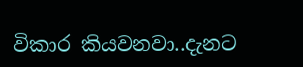විකාර කියවනවා..දැනට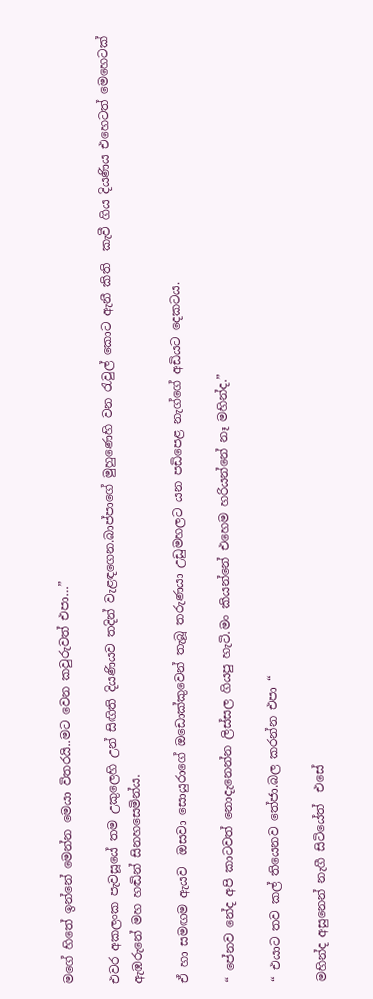මගේ හිතේ ඉන්නේ මෙන්න මෙයා විතරයි..මට වෙන කවුරුවත් එපා…”

එවර අකලංක පැවසූයේ තම උකුලෙහි උන් සිඟිති දියණියව තදින් වැළඳගෙන.බාප්පාගේ මුහුණෙහි වන රැවුල් කොට ඇනී කිති  කැවී ගිය දියණිය එහෙටත් මෙහෙටක් ඇඹරුනේ මහ හඬින් සිනහසෙමින්ය.

ඒ හා සමඟම ඇයව  ඔසවා සොයුරාගේ ඔඩොක්කුවෙන් තැබූ තරුණයා උඩුමහලට යන පඩිපෙළ නැග්ගේ අඩියට දෙකටය.

“ පේනව නේද අපි කාටවත් නොදැනෙන්න ලිස්සල ගියපු හැටි.මං කියන්නේ එහෙම හරියන්නේ නෑ මහින්ද.”

“ එයාට තව කල් තියෙනව තේජා.බල කරන්න එපා “

මහින්ද අසුනෙන් නැගී සිටියේත්  එසේ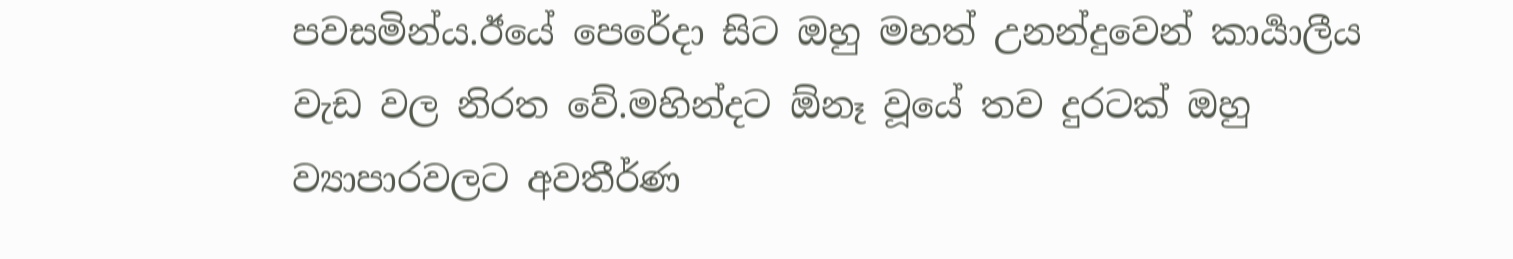පවසමින්ය.ඊයේ පෙරේදා සිට ඔහු මහත් උනන්දුවෙන් කාර්‍යාලීය වැඩ වල නිරත වේ.මහින්දට ඕනෑ වූයේ තව දුරටක් ඔහු ව්‍යාපාරවලට අවතීර්ණ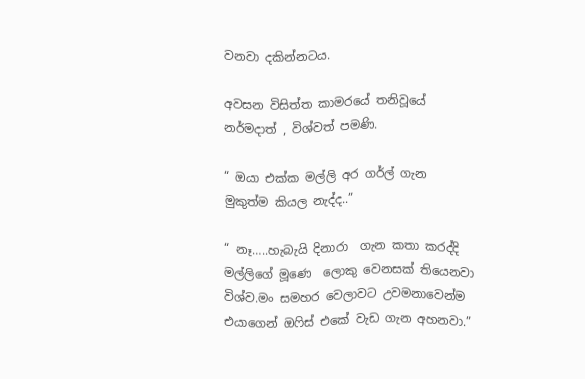වනවා දකින්නටය.

අවසන විසිත්ත කාමරයේ තනිවූයේ නර්මදාත් , විශ්වත් පමණි.

“ ඔයා එක්ක මල්ලි අර ගර්ල් ගැන මුකුත්ම කියල නැද්ද..”

“ නෑ…..හැබැයි දිනාරා  ගැන කතා කරද්දි මල්ලිගේ මූණෙ  ලොකු වෙනසක් තියෙනවා විශ්ව.මං සමහර වෙලාවට උවමනාවෙන්ම එයාගෙන් ඔෆිස් එකේ වැඩ ගැන අහනවා.”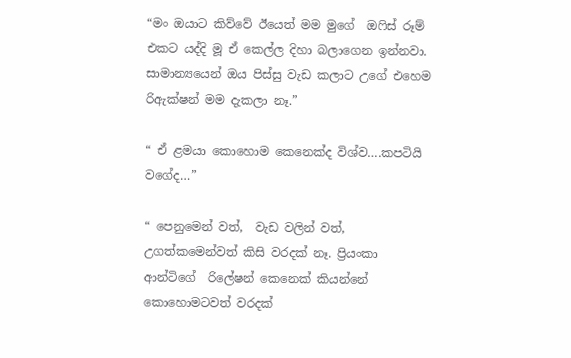“මං ඔයාට කිව්වේ ඊයෙත් මම මුගේ  ඔෆිස් රූම් එකට යද්දි මූ ඒ කෙල්ල දිහා බලාගෙන ඉන්නවා. සාමාන්‍යයෙන් ඔය පිස්සු වැඩ කලාට උගේ එහෙම රිඇක්ෂන් මම දැකලා නෑ.”

“ ඒ ළමයා කොහොම කෙනෙක්ද විශ්ව….කපටියි වගේද…”

“ පෙනුමෙන් වත්,  වැඩ වලින් වත්, උගත්කමෙන්වත් කිසි වරදක් නෑ. ප්‍රියංකා ආන්ටිගේ  රිලේෂන් කෙනෙක් කියන්නේ කොහොමටවත් වරදක්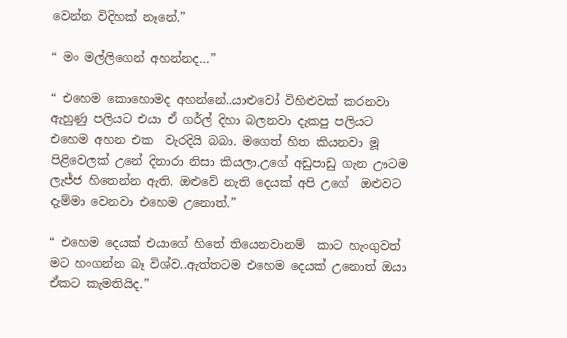වෙන්න විදිහක් නෑනේ.”

“ මං මල්ලිගෙන් අහන්නද…”

“ එහෙම කොහොමද අහන්නේ..යාළුවෝ විහිළුවක් කරනවා ඇහුණු පලියට එයා ඒ ගර්ල් දිහා බලනවා දැකපු පලියට එහෙම අහන එක  වැරදියි බබා. මගෙත් හිත කියනවා මූ පිළිවෙලක් උනේ දිනාරා නිසා කියලා.උගේ අඩුපාඩු ගැන ඌටම ලැජ්ජ හිතෙන්න ඇති. ඔළුවේ නැති දෙයක් අපි උගේ  ඔළුවට දැම්මා වෙනවා එහෙම උනොත්.”

“ එහෙම දෙයක් එයාගේ හිතේ තියෙනවානම්  කාට හැංගුවත් මට හංගන්න බෑ විශ්ව..ඇත්තටම එහෙම දෙයක් උනොත් ඔයා ඒකට කැමතියිද.”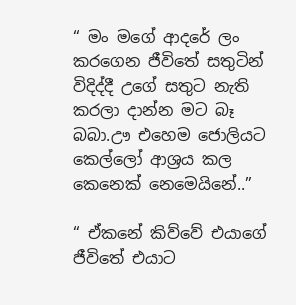“ මං මගේ ආදරේ ලං කරගෙන ජීවිතේ සතුටින් විදිද්දී උගේ සතුට නැති කරලා දාන්න මට බෑ බබා.ඌ එහෙම ජොලියට කෙල්ලෝ ආශ්‍රය කල කෙනෙක් නෙමෙයිනේ..”

“ ඒකනේ කිව්වේ එයාගේ ජීවිතේ එයාට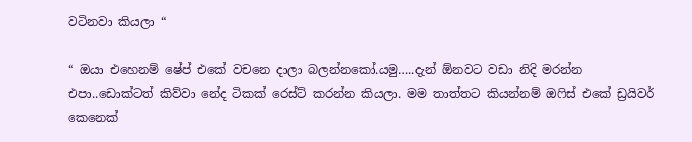වටිනවා කියලා “

“ ඔයා එහෙනම් ෂේප් එකේ වචනෙ දාලා බලන්නකෝ.යමු…..දැන් ඕනවට වඩා නිදි මරන්න එපා..ඩොක්ටත් කිව්වා නේද ටිකක් රෙස්ට් කරන්න කියලා. මම තාත්තට කියන්නම් ඔෆිස් එකේ ඩ්‍රයිවර් කෙනෙක්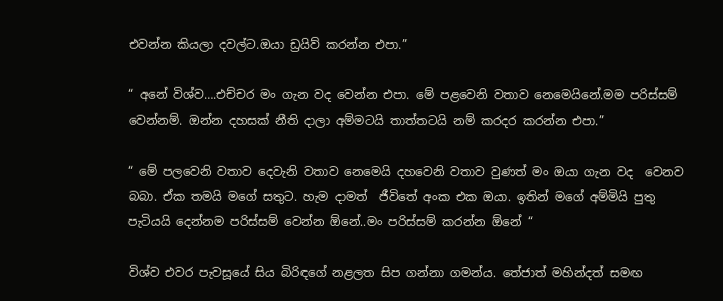එවන්න කියලා දවල්ට.ඔයා ඩ්‍රයිව් කරන්න එපා.”

“ අනේ විශ්ව….එච්චර මං ගැන වද වෙන්න එපා. මේ පළවෙනි වතාව නෙමෙයිනේ.මම පරිස්සම් වෙන්නම්. ඔන්න දහසක් නීති දාලා අම්මටයි තාත්තටයි නම් කරදර කරන්න එපා.”

“ මේ පලවෙනි වතාව දෙවැනි වතාව නෙමෙයි දහවෙනි වතාව වුණත් මං ඔයා ගැන වද  වෙනව බබා. ඒක තමයි මගේ සතුට. හැම දාමත්  ජීවිතේ අංක එක ඔයා. ඉතින් මගේ අම්මියි පුතු  පැටියයි දෙන්නම පරිස්සම් වෙන්න ඕනේ..මං පරිස්සම් කරන්න ඕනේ “

විශ්ව එවර පැවසූයේ සිය බිරිඳගේ නළලත සිප ගන්නා ගමන්ය. තේජාත් මහින්දත් සමඟ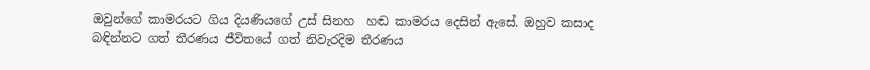ඔවුන්ගේ කාමරයට ගිය දියණියගේ උස් සිනහ  හඬ කාමරය දෙසින් ඇසේ. ඔහුව කසාද බඳින්නට ගත් තීරණය ජීවිතයේ ගත් නිවැරදිම තීරණය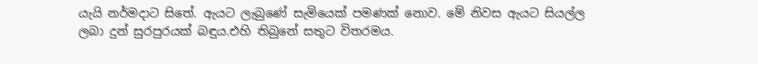යැයි නර්මදාට සිතේ. ඇයට ලැබුණේ සැමියෙක් පමණක් නොව. මේ නිවස ඇයට සියල්ල ලබා දුන් සුරපුරයක් බඳුය.එහි තිබුනේ සතුට විතරමය.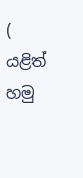( යළිත් හමු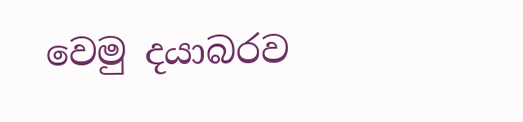වෙමු දයාබරව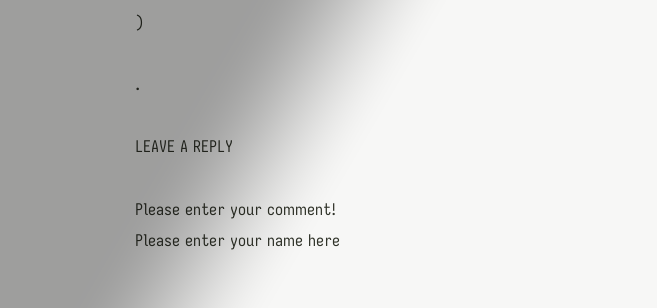)

.

LEAVE A REPLY

Please enter your comment!
Please enter your name here